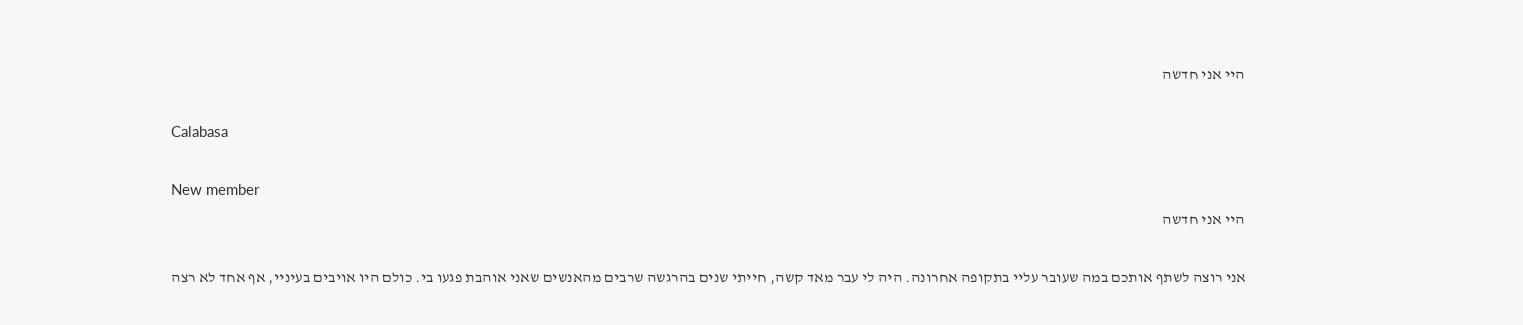היי אני חדשה

Calabasa

New member
היי אני חדשה

אני רוצה לשתף אותכם במה שעובר עליי בתקופה אחרונה. היה לי עבר מאד קשה, חייתי שנים בהרגשה שרבים מהאנשים שאני אוהבת פגעו בי. כולם היו אויבים בעיניי, אף אחד לא רצה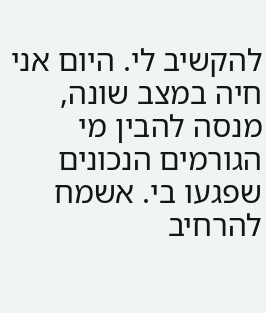להקשיב לי. היום אני חיה במצב שונה, מנסה להבין מי הגורמים הנכונים שפגעו בי. אשמח להרחיב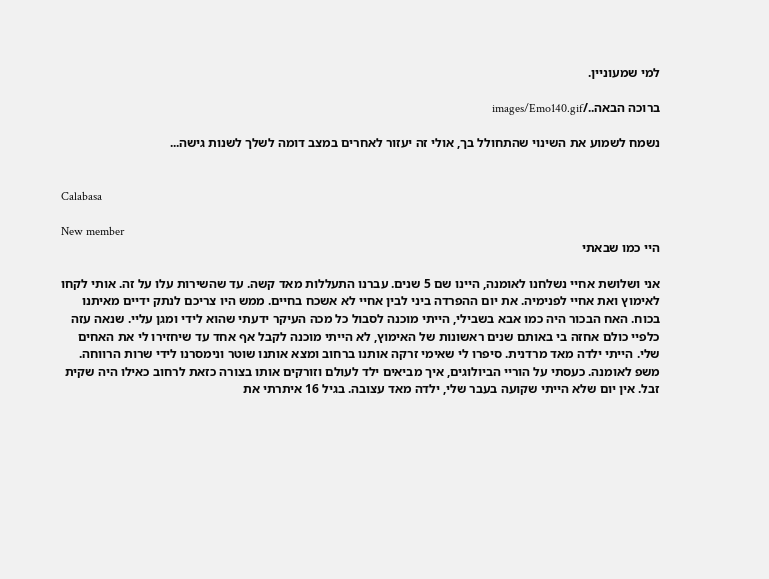למי שמעוניין.

ברוכה הבאה../images/Emo140.gif

נשמח לשמוע את השינוי שהתחולל בך, אולי זה יעזור לאחרים במצב דומה לשלך לשנות גישה...


Calabasa

New member
היי כמו שבאתי

אני ושלושת אחיי נשלחנו לאומנה, היינו שם 5 שנים. עברנו התעללות מאד קשה. עד שהשירות עלו על זה. אותי לקחו לאימוץ ואת אחיי לפנימיה. את יום ההפרדה ביני לבין אחיי לא אשכח בחיים. ממש היו צריכם לנתק ידיים מאיתנו בכוח. האח הבכור היה כמו אבא בשבילי, הייתי מוכנה לסבול כל מכה העיקר ידעתי שהוא לידי ומגן עליי. שנאה עזה כלפיי כולם אחזה בי באותם שנים ראשונות של האימוץ, לא הייתי מוכנה לקבל אף אחד עד שיחזירו לי את האחים שלי. הייתי ילדה מאד מרדנית. סיפרו לי שאימי זרקה אותנו ברחוב ומצא אותנו שוטר ונימסרנו לידי שרות הרווחה. משפ לאומנה. כעסתי על הוריי הביולוגים, איך מביאים ילד לעולם וזורקים אותו בצורה כזאת לרחוב כאילו היה שקית זבל. אין יום שלא הייתי שקועה בעבר שלי, ילדה מאד עצובה. בגיל 16 איתרתי את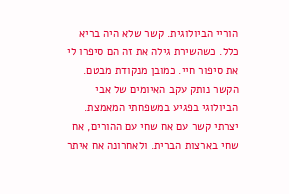הוריי הביולוגית. קשר שלא היה בריא כלל. כשהשירת גילה את זה הם סיפרו לי את סיפור חיי. כמובן מנקודת מבטם. הקשר נותק עקב האיומים של אבי הביולוגי בפגיע במשפחתי המאמצת. יצרתי קשר עם אח שחי עם ההורים, אח שחי בארצות הברית. ולאחרונה אח איתר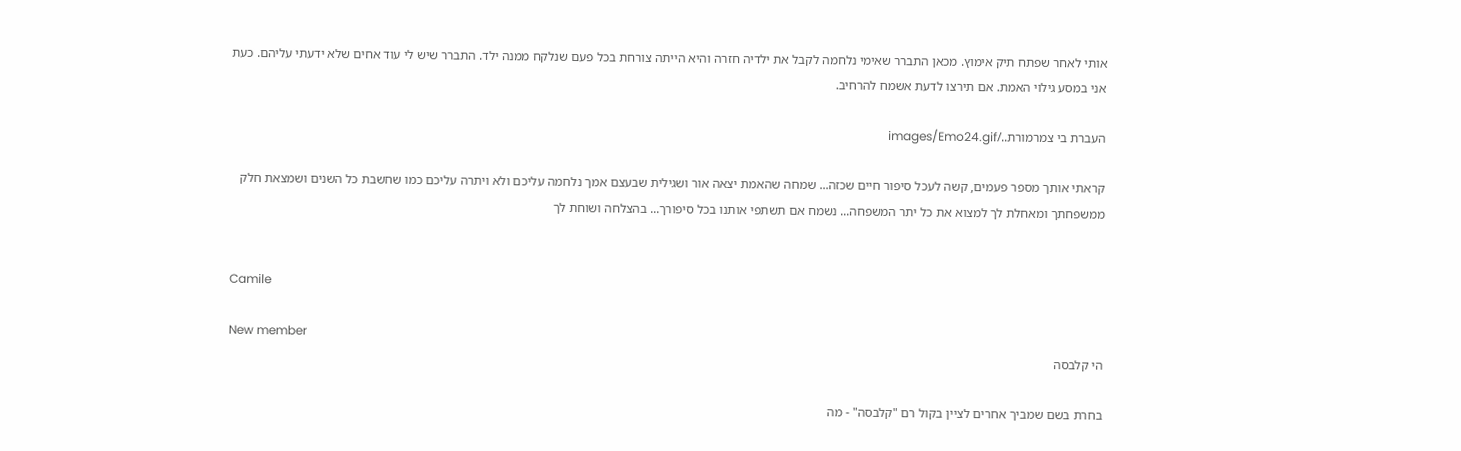אותי לאחר שפתח תיק אימוץ. מכאן התברר שאימי נלחמה לקבל את ילדיה חזרה והיא הייתה צורחת בכל פעם שנלקח ממנה ילד. התברר שיש לי עוד אחים שלא ידעתי עליהם. כעת אני במסע גילוי האמת. אם תירצו לדעת אשמח להרחיב.

העברת בי צמרמורת../images/Emo24.gif

קראתי אותך מספר פעמים, קשה לעכל סיפור חיים שכזה... שמחה שהאמת יצאה אור ושגילית שבעצם אמך נלחמה עליכם ולא ויתרה עליכם כמו שחשבת כל השנים ושמצאת חלק ממשפחתך ומאחלת לך למצוא את כל יתר המשפחה... נשמח אם תשתפי אותנו בכל סיפורך... בהצלחה ושוחת לך


Camile

New member
הי קלבסה

בחרת בשם שמביך אחרים לציין בקול רם "קלבסה" - מה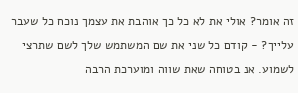זה אומר? אולי את לא כל כך אוהבת את עצמך נוכח כל שעבר עלייך? - קודם כל שני את שם המשתמש שלך לשם שתרצי לשמוע. אנ בטוחה שאת שווה ומוערכת הרבה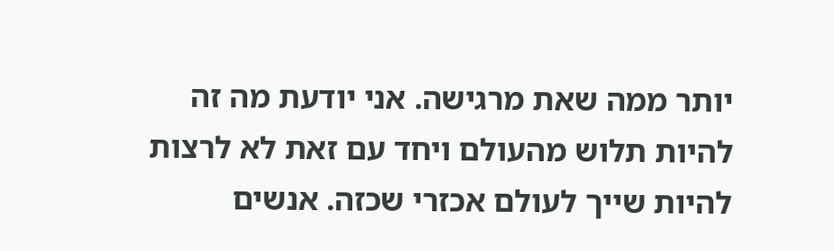יותר ממה שאת מרגישה. אני יודעת מה זה להיות תלוש מהעולם ויחד עם זאת לא לרצות להיות שייך לעולם אכזרי שכזה. אנשים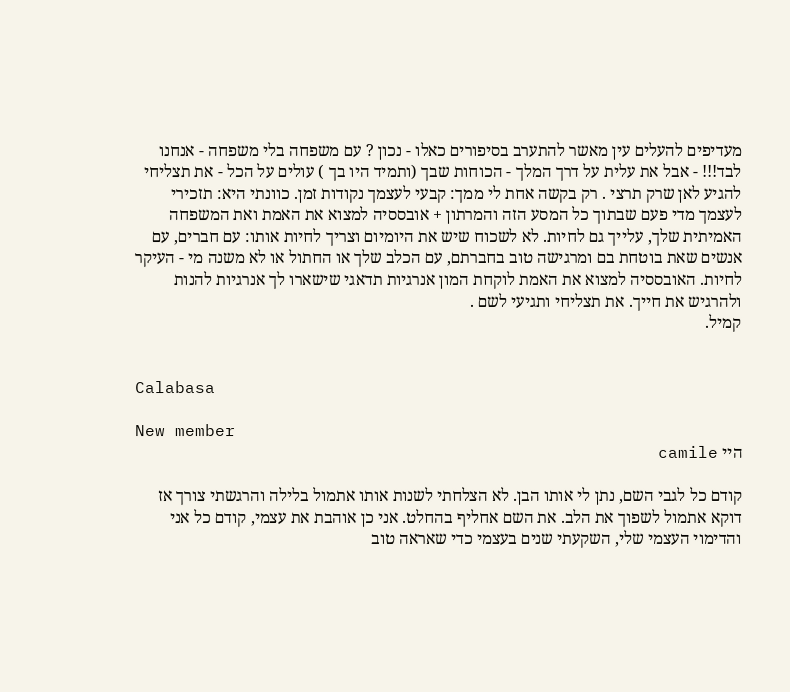מעדיפים להעלים עין מאשר להתערב בסיפורים כאלו - נכון ? עם משפחה בלי משפחה - אנחנו לבד!!! - אבל את עלית על דרך המלך - הכוחות שבך (ותמיד היו בך ) עולים על הכל - את תצליחי להגיע לאן שרק תרצי . רק בקשה אחת לי ממך: קבעי לעצמך נקודות זמן. כוונתי היא: תזכירי לעצמך מדי פעם שבתוך כל המסע הזה והמרתון + אובססיה למצוא את האמת ואת המשפחה האמיתית שלך, עלייך גם לחיות. לא לשכוח שיש את היומיום וצריך לחיות אותו: עם חברים, עם אנשים שאת בוטחת בם ומרגישה טוב בחברתם, עם הכלב שלך או החתול או לא משנה מי - העיקר לחיות. האובססיה למצוא את האמת לוקחת המון אנרגיות תדאגי שישארו לך אנרגיות להנות ולהרגיש את חייך. את תצליחי ותגיעי לשם .
קמיל.


Calabasa

New member
היי camile

קודם כל לגבי השם, נתן לי אותו הבן. לא הצלחתי לשנות אותו אתמול בלילה והרגשתי צורך אז דוקא אתמול לשפוך את הלב. את השם אחליף בהחלט. אני כן אוהבת את עצמי, קודם כל אני והדימוי העצמי שלי, השקעתי שנים בעצמי כדי שאראה טוב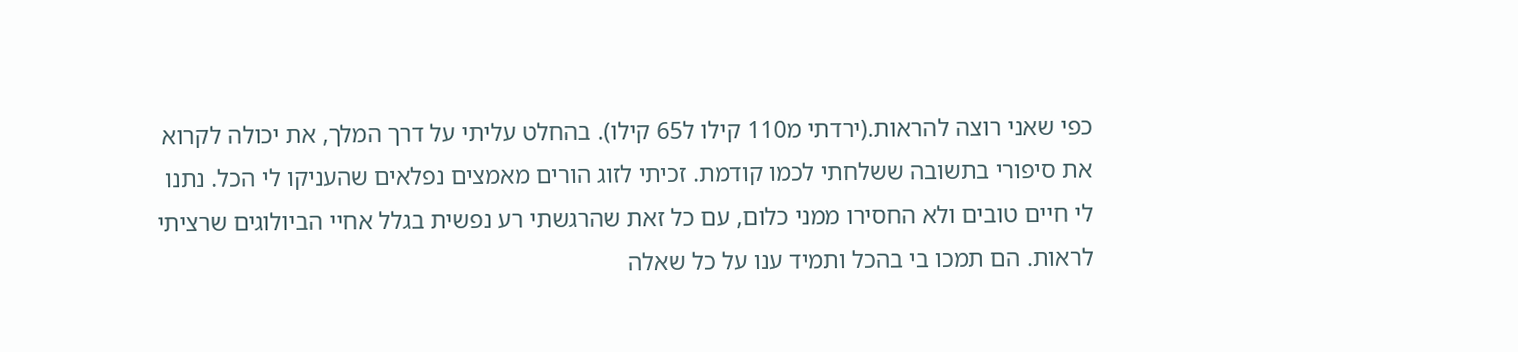כפי שאני רוצה להראות.(ירדתי מ110 קילו ל65 קילו). בהחלט עליתי על דרך המלך, את יכולה לקרוא את סיפורי בתשובה ששלחתי לכמו קודמת. זכיתי לזוג הורים מאמצים נפלאים שהעניקו לי הכל. נתנו לי חיים טובים ולא החסירו ממני כלום, עם כל זאת שהרגשתי רע נפשית בגלל אחיי הביולוגים שרציתי לראות. הם תמכו בי בהכל ותמיד ענו על כל שאלה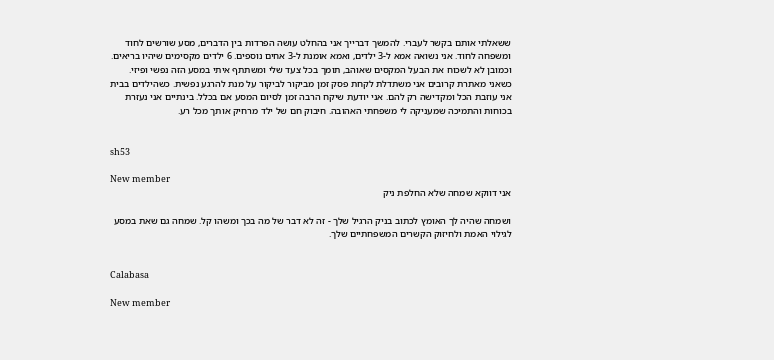ששאלתי אותם בקשר לעברי. להמשך דברייך אני בהחלט עושה הפרדות בין הדברים, מסע שורשים לחוד ומשפחה לחוד. אני נשואה אמא ל-3 ילדים, ואמא אומנת ל-3 אחים נוספים. 6 ילדים מקסימים שיהיו בריאים. וכמובן לא לשכוח את הבעל המקסים שאוהב, תומך בכל צעד שלי ומשתתף איתי במסע הזה נפשי ופיזי. כשאני מאתרת קרובים אני משתדלת לקחת פסק זמן מביקור לביקור על מנת להרגע נפשית. כשהילדים בבית אני עוזבת הכל ומקדישה רק להם. אני יודעת שיקח הרבה זמן לסיום המסע אם בכלל. בינתיים אני נעזרת בכוחות והתמיכה שמעניקה לי משפחתי האהובה. חיבוק חם של ילד מרחיק אותך מכל רע.


sh53

New member
אני דווקא שמחה שלא החלפת ניק

ושמחה שהיה לך האומץ לכתוב בניק הרגיל שלך - זה לא דבר של מה בכך ומשהו קל. שמחה גם שאת במסע לגילוי האמת ולחיזוק הקשרים המשפחתיים שלך.


Calabasa

New member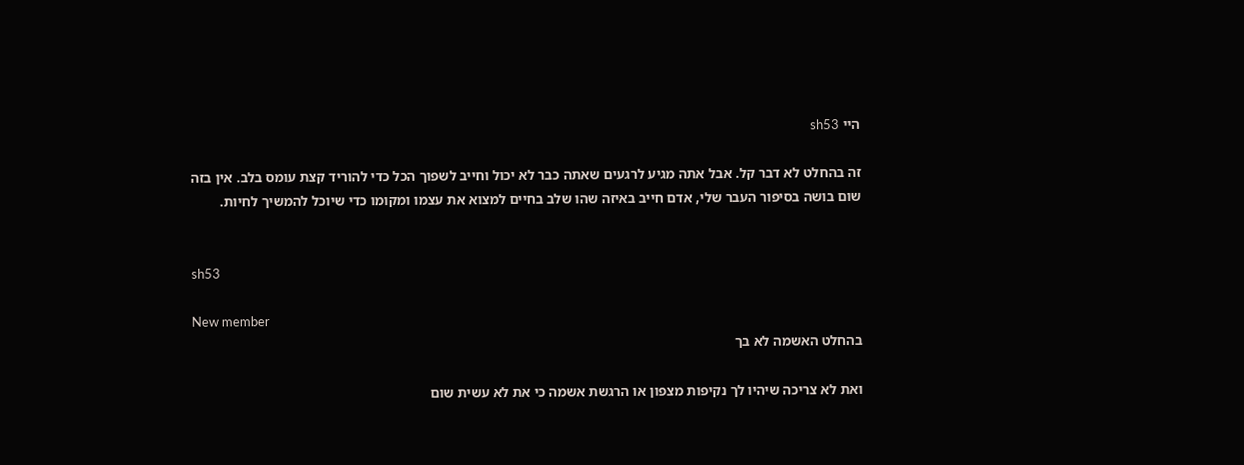היי sh53

זה בהחלט לא דבר קל. אבל אתה מגיע לרגעים שאתה כבר לא יכול וחייב לשפוך הכל כדי להוריד קצת עומס בלב. אין בזה שום בושה בסיפור העבר שלי, אדם חייב באיזה שהו שלב בחיים למצוא את עצמו ומקומו כדי שיוכל להמשיך לחיות.


sh53

New member
בהחלט האשמה לא בך

ואת לא צריכה שיהיו לך נקיפות מצפון או הרגשת אשמה כי את לא עשית שום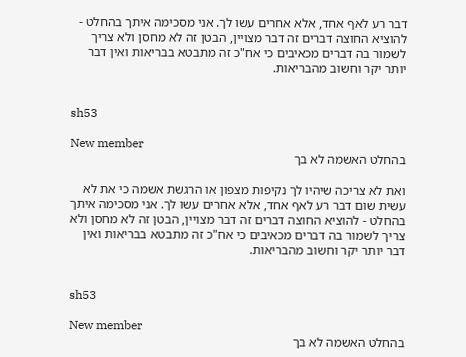דבר רע לאף אחד, אלא אחרים עשו לך. אני מסכימה איתך בהחלט - להוציא החוצה דברים זה דבר מצויין, הבטן זה לא מחסן ולא צריך לשמור בה דברים מכאיבים כי אח"כ זה מתבטא בבריאות ואין דבר יותר יקר וחשוב מהבריאות.


sh53

New member
בהחלט האשמה לא בך

ואת לא צריכה שיהיו לך נקיפות מצפון או הרגשת אשמה כי את לא עשית שום דבר רע לאף אחד, אלא אחרים עשו לך. אני מסכימה איתך בהחלט - להוציא החוצה דברים זה דבר מצויין, הבטן זה לא מחסן ולא צריך לשמור בה דברים מכאיבים כי אח"כ זה מתבטא בבריאות ואין דבר יותר יקר וחשוב מהבריאות.


sh53

New member
בהחלט האשמה לא בך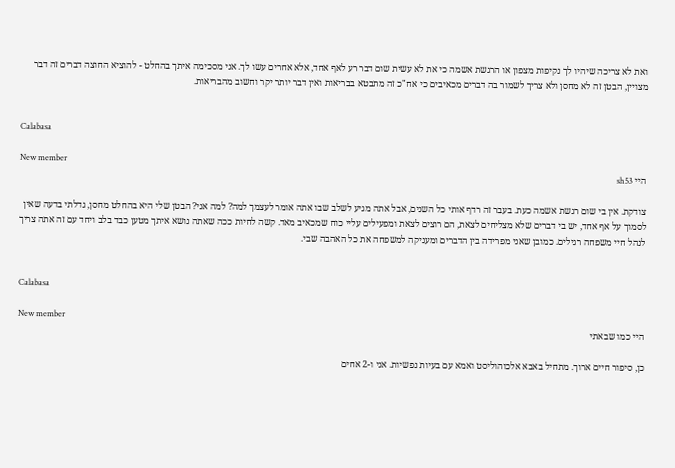ואת לא צריכה שיהיו לך נקיפות מצפון או הרגשת אשמה כי את לא עשית שום דבר רע לאף אחד, אלא אחרים עשו לך. אני מסכימה איתך בהחלט - להוציא החוצה דברים זה דבר מצויין, הבטן זה לא מחסן ולא צריך לשמור בה דברים מכאיבים כי אח"כ זה מתבטא בבריאות ואין דבר יותר יקר וחשוב מהבריאות.


Calabasa

New member
היי sh53

צודקת. אין בי שום רגשת אשמה כעת. בעבר זה רדף אותי כל השנים, אבל אתה מגיע לשלב שבו אתה אומר לעצמך למה? למה אני? הבטן שלי היא בהחלט מחסן, גדלתי בדעה שאין לסמוך על אף אחד, יש בי דברים שלא מצליחים לצאת, הם רוצים לצאת ומפעילים עליי כוח שמכאיב מאד. קשה לחיות ככה שאתה נושא איתך מטען כבד בלב ויחד עם זה אתה צריך לנהל חיי משפחה רגילים. כמובן שאני מפרידה בין הדברים ומעניקה למשפחה את כל האהבה שבי.


Calabasa

New member
היי כמו שבאתי

כן, סיפור חיים ארוך. מתחיל באבא אלכוהוליסט ואמא עם בעיות נפשיות. אני ו-2 אחים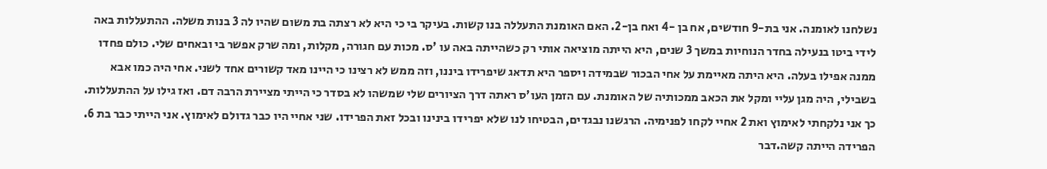נשלחנו לאומנה. אני בת-9 חודשים, אח בן -4 ואח בן-2. האם האומנת התעללה בנו קשות. בעיקר בי כי היא לא רצתה בת משום שהיו לה 3 בנות משלה. ההתעללות באה לידי ביטו בנעילה בחדר הנוחיות במשך 3 שנים, היא הייתה מוציאה אותי רק כשהייתה באה עו 'ס. מכות עם חגורה, מקלות, ומה שרק אפשר בי ובאחים שלי. כולם פחדו ממנה אפילו בעלה. היא היתה מאיימת על אחי הבכור שבמידה ויספר היא תדאג שיפרידו ביננו, וזה ממש לא רצינו כי היינו מאד קשורים אחד לשני. אחי היה כמו אבא בשבילי, היה מגן עליי ומקל את הכאב ממכותיה של האומנת. עם הזמן העו'ס ראתה דרך הציורים שלי שמשהו לא בסדר כי הייתי מציירת הרבה דם. ואז גילו על ההתעללות. כך אני נלקחתי לאימוץ ואת 2 אחיי לקחו לפנימיה. הרגשנו נבגדים, הבטיחו לנו שלא יפרידו בינינו ובכל זאת הפרידו. שני אחיי היו כבר גדולם לאימוץ. אני הייתי כבר בת 6. הפרידה הייתה קשה.דבר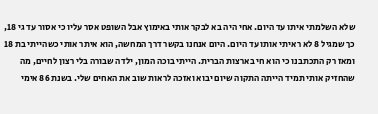שלא השלמתי איתו עד היום. אחי היה בא לבקר אותי באימוץ אבל השופט אסר עליו כי אסור עד גי 18, כך שמגיל 8 לא ראיתי אותו עד היום. היום אנחנו בקשר דרך המחשה, הוא איתר אותי כשהייתי בת 18 ומאז רק התכתבנו כי הוא חי בארצות הברית. הייתי בוכה המון, ילדה שבורה בלי רצון לחיים, מה שהחזיק אותי תמיד הייתה התקוה שיום יבוא ואזכה לראות שוב את האחים שלי. בשנת 86 אימי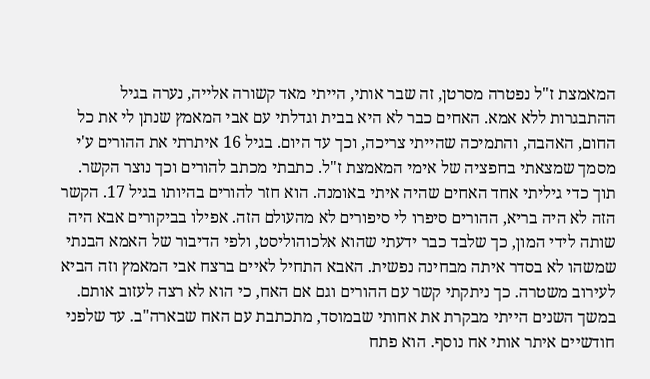המאמצת ז"ל נפטרה מסרטן, זה שבר אותי, הייתי מאד קשורה אלייה, נערה בגיל ההתבגרות ללא אמא. האחים כבר לא היא בבית וגדלתי עם אבי המאמץ שנתן לי את כל החום, האהבה, והתמיכה שהייתי צריכה, וכך עד היום. בגיל 16 איתרתי את ההורים ע'י מסמך שמצאתי בחפציה של אימי המאמצת ז"ל. כתבתי מכתב להורים וכך נוצר הקשר. תוך כדי גיליתי אחד האחים שהיה איתי באומנה. הוא חזר להורים בהיותו בגיל 17. הקשר הזה לא היה בריא, ההורים סיפרו לי סיפורים לא מהעולם הזה. אפילו בביקורים אבא היה שותה לידי המון, כך שלבד כבר ידעתי שהוא אלכוהוליסט, ולפי הדיבור של האמא הבנתי שמשהו לא בסדר איתה מבחינה נפשית. האבא התחיל לאיים ברצח אבי המאמץ וזה הביא לעירוב משטרה. כך ניתקתי קשר עם ההורים וגם אם האח, כי הוא לא רצה לעזוב אותם. במשך השנים הייתי מבקרת את אחותי שבמוסד, מתכתבת עם האח שבארה"ב. עד שלפני חודשיים איתר אותי אח נוסף. הוא פתח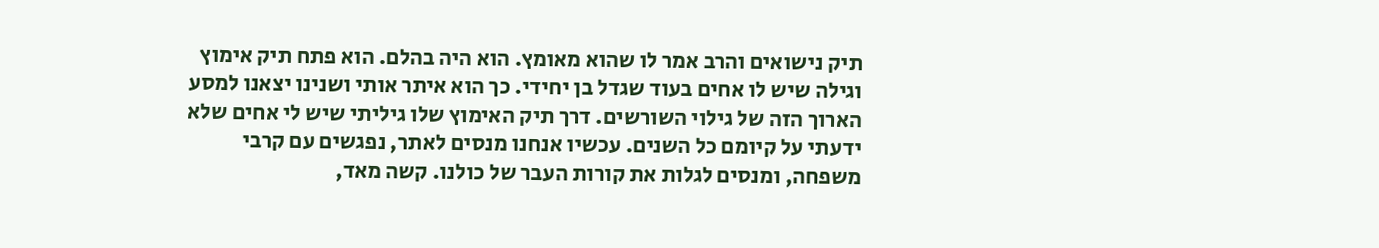תיק נישואים והרב אמר לו שהוא מאומץ. הוא היה בהלם. הוא פתח תיק אימוץ וגילה שיש לו אחים בעוד שגדל בן יחידי. כך הוא איתר אותי ושנינו יצאנו למסע הארוך הזה של גילוי השורשים. דרך תיק האימוץ שלו גיליתי שיש לי אחים שלא ידעתי על קיומם כל השנים. עכשיו אנחנו מנסים לאתר, נפגשים עם קרבי משפחה, ומנסים לגלות את קורות העבר של כולנו. קשה מאד,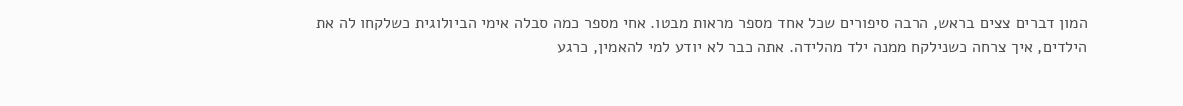המון דברים צצים בראש, הרבה סיפורים שכל אחד מספר מראות מבטו. אחי מספר כמה סבלה אימי הביולוגית כשלקחו לה את הילדים, איך צרחה כשנילקח ממנה ילד מהלידה. אתה כבר לא יודע למי להאמין, כרגע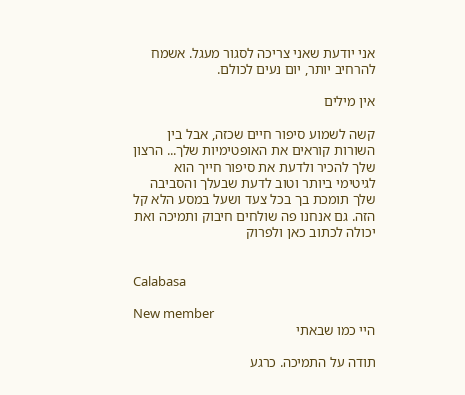אני יודעת שאני צריכה לסגור מעגל. אשמח להרחיב יותר, יום נעים לכולם.

אין מילים

קשה לשמוע סיפור חיים שכזה, אבל בין השורות קוראים את האופטימיות שלך... הרצון שלך להכיר ולדעת את סיפור חייך הוא לגיטימי ביותר וטוב לדעת שבעלך והסביבה שלך תומכת בך בכל צעד ושעל במסע הלא קל הזה. גם אנחנו פה שולחים חיבוק ותמיכה ואת יכולה לכתוב כאן ולפרוק


Calabasa

New member
היי כמו שבאתי

תודה על התמיכה. כרגע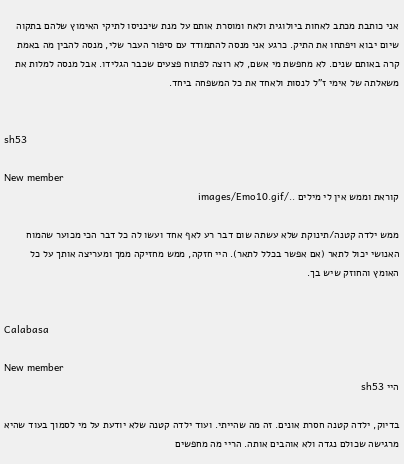אני כותבת מכתב לאחות ביולוגית ולאח ומוסרת אותם על מנת שיכניסו לתיקי האימוץ שלהם בתקוה שיום יבוא ויפתחו את התיק. כרגע אני מנסה להתמודד עם סיפור העבר שלי, מנסה להבין מה באמת קרה באותם שנים. לא מחפשת מי אשם, לא רוצה לפתוח פצעים שכבר הגלידו. אבל מנסה למלות את משאלתה של אימי ז"ל לנסות ולאחד את כל המשפחה ביחד.


sh53

New member
קוראת וממש אין לי מילים ../images/Emo10.gif

ממש ילדה קטנה/תינוקת שלא עשתה שום דבר רע לאף אחד ועשו לה כל דבר הכי מכוער שהמוח האנושי יכול לתאר (אם אפשר בכלל לתאר). היי חזקה, ממש מחזיקה ממך ומעריצה אותך על כל האומץ והחוזק שיש בך.


Calabasa

New member
היי sh53

בדיוק, ילדה קטנה חסרת אונים. זה מה שהייתי. ועוד ילדה קטנה שלא יודעת על מי לסמוך בעוד שהיא מרגישה שכולם נגדה ולא אוהבים אותה. הריי מה מחפשים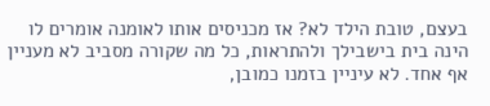בעצם, טובת הילד לא? אז מכניסים אותו לאומנה אומרים לו הינה בית בישבילך ולהתראות, כל מה שקורה מסביב לא מעניין אף אחד. לא עיניין בזמנו כמובן,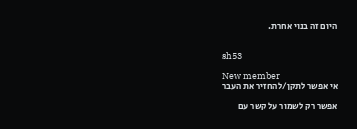היום זה בנוי אחרת.


sh53

New member
אי אפשר לתקן/להחזיר את העבר

אפשר רק לשמור על קשר עם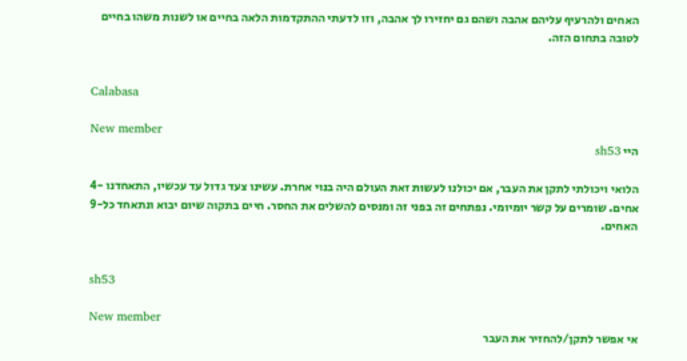האחים ולהרעיף עליהם אהבה ושהם גם יחזירו לך אהבה, וזו לדעתי ההתקדמות הלאה בחיים או לשנות משהו בחיים לטובה בתחום הזה.


Calabasa

New member
היי sh53

הלואי ויכולתי לתקן את העבר, אם יכולנו לעשות זאת העולם היה בנוי אחרת. עשינו צעד גדול עד עכשיו, התאחדנו -4 אחים. שומרים על קשר יומיומי. נפתחים זה בפני זה ומנסים להשלים את החסר. חיים בתקוה שיום יבוא ונתאחד כל-9 האחים.


sh53

New member
אי אפשר לתקן/להחזיר את העבר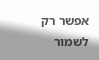אפשר רק לשמור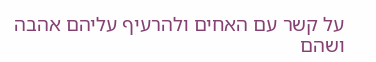על קשר עם האחים ולהרעיף עליהם אהבה ושהם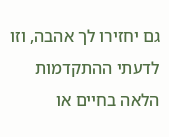גם יחזירו לך אהבה, וזו לדעתי ההתקדמות הלאה בחיים או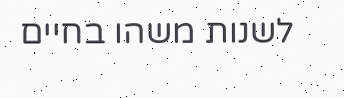לשנות משהו בחיים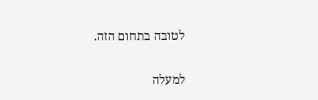לטובה בתחום הזה.

למעלה